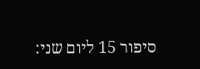סיפור 15 ליום שני: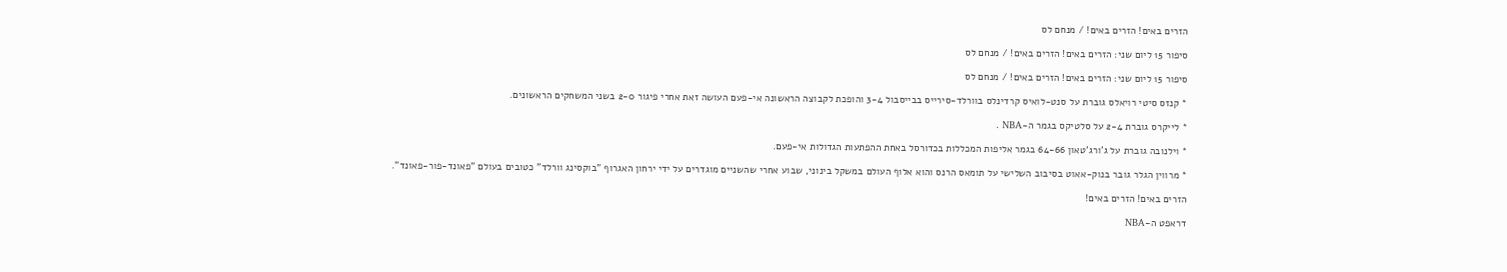הזרים באים! הזרים באים! / מנחם לס

סיפור 15 ליום שני: הזרים באים! הזרים באים! / מנחם לס

סיפור 15 ליום שני: הזרים באים! הזרים באים! / מנחם לס

* קנזס סיטי רויאלס גוברת על סנט-לואיס קרדינלס בוורלד-סירייס בבייסבול 3-4 והופכת לקבוצה הראשונה אי-פעם העושה זאת אחרי פיגור 2-0 בשני המשחקים הראשונים.

* לייקרס גוברת 2-4 על סלטיקס בגמר ה-NBA .

* וילנובה גוברת על ג'ורג'טאון 64-66 בגמר אליפות המכללות בכדורסל באחת ההפתעות הגדולות אי-פעם.

* מרווין הגלר גובר בנוק-אאוט בסיבוב השלישי על תומאס הרנס והוא אלוף העולם במשקל בינוני, שבוע אחרי שהשניים מוגדרים על ידי ירחון האגרוף "בוקסינג וורלד" כטובים בעולם "פאונד-פור-פאונד".

הזרים באים! הזרים באים!

דראפט ה-NBA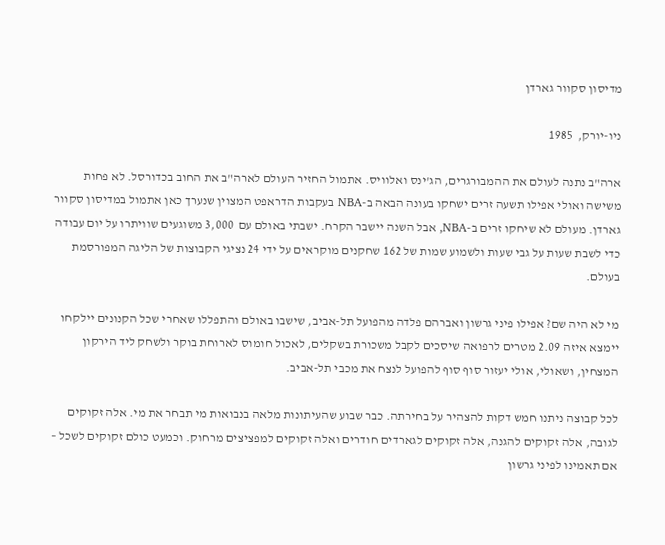מדיסון סקוור גארדן

ניו-יורק,  1985

ארה"ב נתנה לעולם את ההמבורגרים, הג'ינס ואלוויס. אתמול החזיר העולם לארה"ב את החוב בכדורסל. לא פחות משישה ואולי אפילו תשעה זרים ישחקו בעונה הבאה ב-NBA בעקבות הדראפט המצוין שנערך כאן אתמול במדיסון סקוור גארדן. מעולם לא שיחקו זרים ב-NBA, אבל השנה יישבר הקרח. ישבתי באולם עם  3,000 משוגעים שוויתרו על יום עבודה כדי לשבת שעות על גבי שעות ולשמוע שמות של 162 שחקנים מוקראים על ידי 24 נציגי הקבוצות של הליגה המפורסמת בעולם.

מי לא היה שם? אפילו פיני גרשון ואברהם פלדה מהפועל תל-אביב, שישבו באולם והתפללו שאחרי שכל הקנונים יילקחו יימצא איזה 2.09 מטרים לרפואה שיסכים לקבל משכורת בשקלים, לאכול חומוס לארוחת בוקר ולשחק ליד הירקון המצחין, ושאולי, אולי יעזור סוף סוף להפועל לנצח את מכבי תל-אביב.

לכל קבוצה ניתנו חמש דקות להצהיר על בחירתה. כבר שבוע שהעיתונות מלאה בנבואות מי תבחר את מי. אלה זקוקים לגובה, אלה זקוקים להגנה, אלה זקוקים לגארדים חודרים ואלה זקוקים למפציצים מרחוק. וכמעט כולם זקוקים לשכל – אם תאמינו לפיני גרשון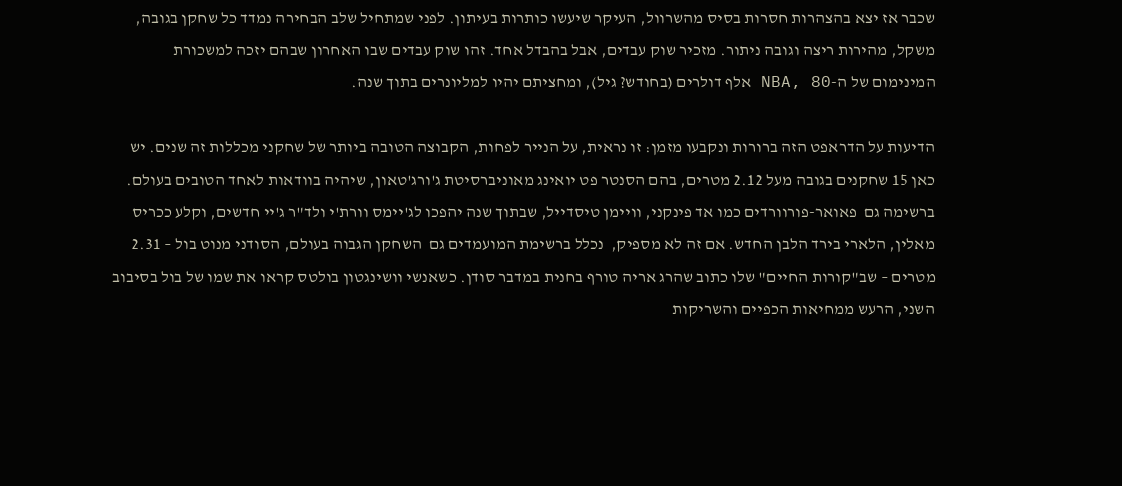שכבר אז יצא בהצהרות חסרות בסיס מהשרוול, העיקר שיעשו כותרות בעיתון. לפני שמתחיל שלב הבחירה נמדד כל שחקן בגובה, משקל, מהירות ריצה וגובה ניתור. מזכיר שוק עבדים, אבל בהבדל אחד. זהו שוק עבדים שבו האחרון שבהם יזכה למשכורת המינימום של ה-NBA, 80 אלף דולרים (בחודש? גיל), ומחציתם יהיו למליונרים בתוך שנה.

הדיעות על הדראפט הזה ברורות ונקבעו מזמן: זו נראית, על הנייר לפחות, הקבוצה הטובה ביותר של שחקני מכללות זה שנים. יש כאן 15 שחקנים בגובה מעל 2.12 מטרים, בהם הסנטר פט יואינג מאוניברסיטת ג'ורג'טאון, שיהיה בוודאות לאחד הטובים בעולם. ברשימה גם  פאואר-פורוורדים כמו אד פינקני, וויימן טיסדייל, שבתוך שנה יהפכו לג'יימס וורת'י ולד"ר ג'יי חדשים, וקלע ככריס מאלין, הלארי בירד הלבן החדש. אם זה לא מספיק,  נכלל ברשימת המועמדים גם  השחקן הגבוה בעולם, הסודני מנוט בול – 2.31 מטרים – שב"קורות החיים" שלו כתוב שהרג אריה טורף בחנית במדבר סודן. כשאנשי וושינגטון בולטס קראו את שמו של בול בסיבוב השני, הרעש ממחיאות הכפיים והשריקות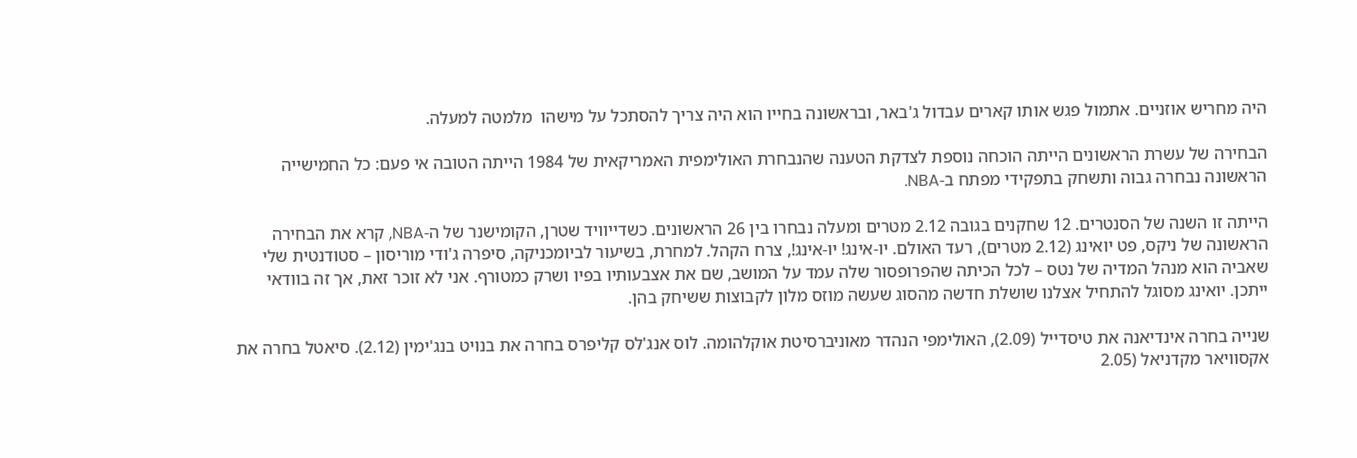היה מחריש אוזניים. אתמול פגש אותו קארים עבדול ג'באר, ובראשונה בחייו הוא היה צריך להסתכל על מישהו  מלמטה למעלה.

הבחירה של עשרת הראשונים הייתה הוכחה נוספת לצדקת הטענה שהנבחרת האולימפית האמריקאית של 1984 הייתה הטובה אי פעם: כל החמישייה הראשונה נבחרה גבוה ותשחק בתפקידי מפתח ב-NBA.

הייתה זו השנה של הסנטרים. 12 שחקנים בגובה 2.12 מטרים ומעלה נבחרו בין 26 הראשונים. כשדייוויד שטרן, הקומישנר של ה-NBA, קרא את הבחירה הראשונה של ניקס, פט יואינג (2.12 מטרים), רעד האולם. יו-אינג! יו-אינג!, צרח הקהל. למחרת, בשיעור לביומכניקה, סיפרה ג'ודי מוריסון – סטודנטית שלי שאביה הוא מנהל המדיה של נטס – לכל הכיתה שהפרופסור שלה עמד על המושב, שם את אצבעותיו בפיו ושרק כמטורף. אני לא זוכר זאת, אך זה בוודאי ייתכן. יואינג מסוגל להתחיל אצלנו שושלת חדשה מהסוג שעשה מוזס מלון לקבוצות ששיחק בהן.

שנייה בחרה אינדיאנה את טיסדייל (2.09), האולימפי הנהדר מאוניברסיטת אוקלהומה. לוס אנג'לס קליפרס בחרה את בנויט בנג'ימין (2.12). סיאטל בחרה את אקסוויאר מקדניאל (2.05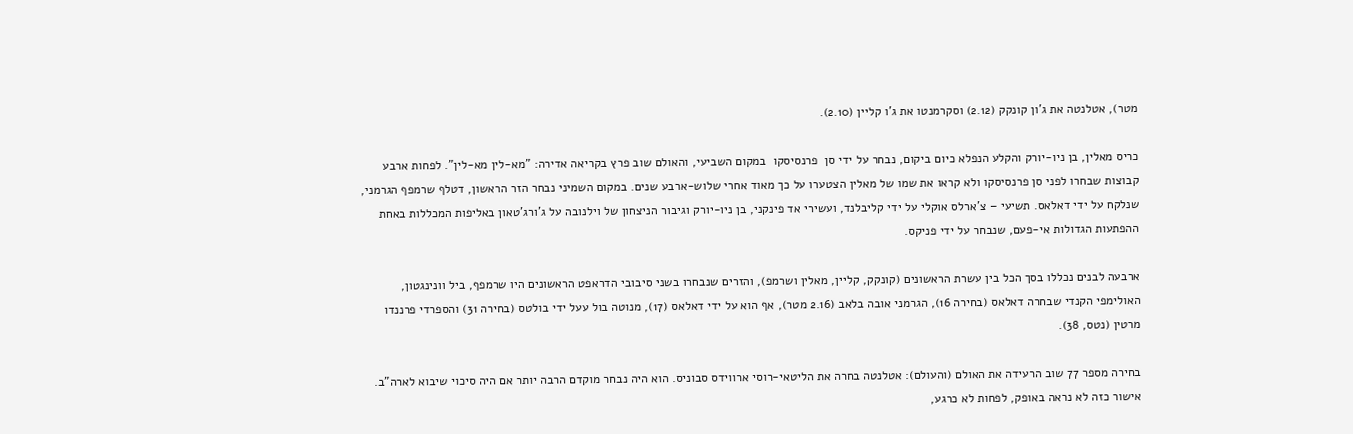מטר), אטלנטה את ג'ון קונקק (2.12) וסקרמנטו את ג'ו קליין (2.10).

כריס מאלין, בן ניו-יורק והקלע הנפלא כיום ביקום, נבחר על ידי סן  פרנסיסקו  במקום השביעי, והאולם שוב פרץ בקריאה אדירה: "מא-לין מא-לין". לפחות ארבע קבוצות שבחרו לפני סן פרנסיסקו ולא קראו את שמו של מאלין הצטערו על כך מאוד אחרי שלוש-ארבע שנים. במקום השמיני נבחר הזר הראשון, דטלף שרמפף הגרמני, שנלקח על ידי דאלאס. תשיעי – צ'ארלס אוקלי על ידי קליבלנד, ועשירי אד פינקני, בן ניו-יורק וגיבור הניצחון של וילנובה על ג'ורג'טאון באליפות המכללות באחת ההפתעות הגדולות אי-פעם, שנבחר על ידי פניקס.

ארבעה לבנים נכללו בסך הכל בין עשרת הראשונים (קונקק, קליין, מאלין ושרמפ), והזרים שנבחרו בשני סיבובי הדראפט הראשונים היו שרמפף, ביל וונינגטון, האולימפי הקנדי שבחרה דאלאס (בחירה 16), הגרמני אובה בלאב (2.16 מטר), אף הוא על ידי דאלאס (17), מנוטה בול עעל ידי בולטס (בחירה 31) והספרדי פרננדו מרטין (נטס, 38).

בחירה מספר 77 שוב הרעידה את האולם (והעולם): אטלנטה בחרה את הליטאי-רוסי ארווידס סבוניס. הוא היה נבחר מוקדם הרבה יותר אם היה סיכוי שיבוא לארה"ב. אישור כזה לא נראה באופק, לפחות לא כרגע,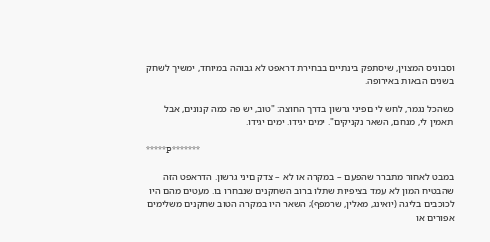וסבוניס המצוין, שיסתפק בינתיים בבחירת דראפט לא גבוהה במיוחד, ימשיך לשחק בשנים הבאות באירופה.

כשהכל נגמר, לחש לי םפיני גרשון בדרך החוצה: "טוב, יש פה כמה קנונים, אבל תאמין לי, מנחם, השאר נקניקים". ימים יגידו. ימים יגידו.

*****P*******

במבט לאחור מתברר שהפעם – במקרה או לא – צדק םיני גרשון. הדראפט הזה שהבטיח המון לא עמד בציפיות שתלו ברוב השחקנים שנבחרו בו. מעטים מהם היו לכוכבים בליגה (יואינג, מאלין, שרמפף); השאר היו במקרה הטוב שחקנים משלימים אפורים או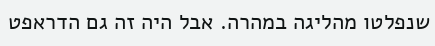שנפלטו מהליגה במהרה. אבל היה זה גם הדראפט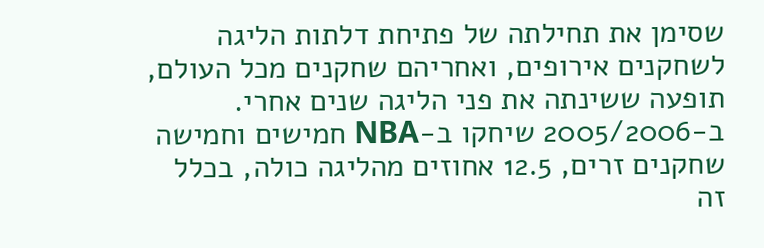שסימן את תחילתה של פתיחת דלתות הליגה לשחקנים אירופים, ואחריהם שחקנים מכל העולם, תופעה ששינתה את פני הליגה שנים אחרי. ב-2005/2006 שיחקו ב-NBA חמישים וחמישה שחקנים זרים, 12.5 אחוזים מהליגה כולה, בכלל זה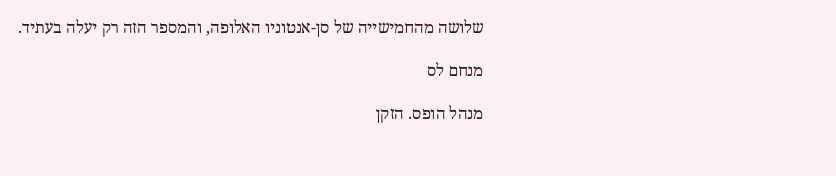שלושה מהחמישייה של סן-אנטוניו האלופה, והמספר הזה רק יעלה בעתיד.

מנחם לס

מנהל הופס. הזקן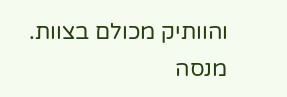והוותיק מכולם בצוות. מנסה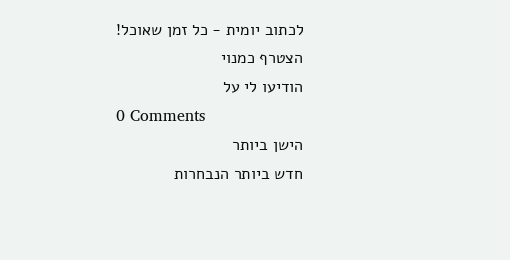לכתוב יומית - כל זמן שאוכל!
הצטרף כמנוי
הודיעו לי על
0 Comments
הישן ביותר
חדש ביותר הנבחרות